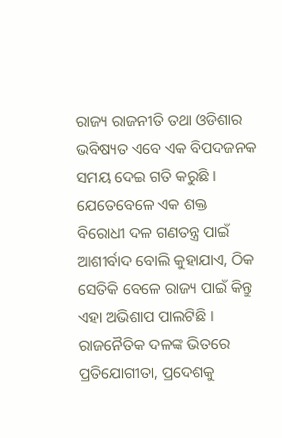ରାଜ୍ୟ ରାଜନୀତି ତଥା ଓଡିଶାର ଭବିଷ୍ୟତ ଏବେ ଏକ ବିପଦଜନକ ସମୟ ଦେଇ ଗତି କରୁଛି । ଯେତେବେଳେ ଏକ ଶକ୍ତ ବିରୋଧୀ ଦଳ ଗଣତନ୍ତ୍ର ପାଇଁ ଆଶୀର୍ବାଦ ବୋଲି କୁହାଯାଏ, ଠିକ ସେତିକି ବେଳେ ରାଜ୍ୟ ପାଇଁ କିନ୍ତୁ ଏହା ଅଭିଶାପ ପାଲଟିଛି । ରାଜନୈତିକ ଦଳଙ୍କ ଭିତରେ ପ୍ରତିଯୋଗୀତା, ପ୍ରଦେଶକୁ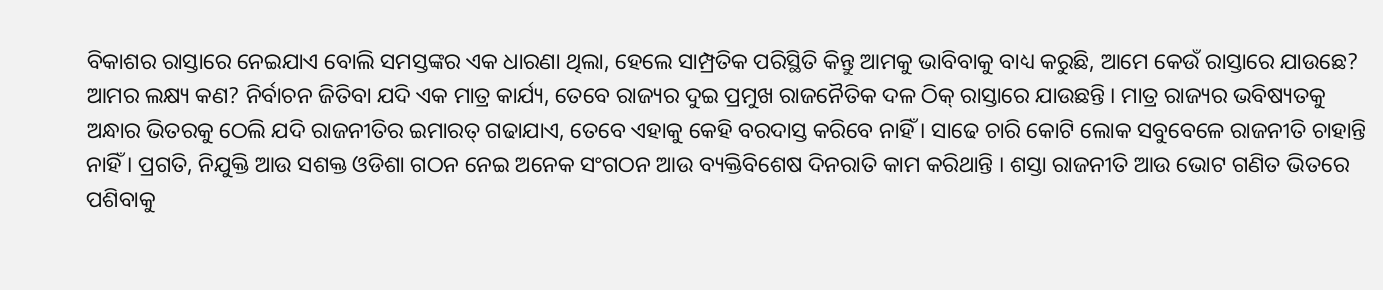ବିକାଶର ରାସ୍ତାରେ ନେଇଯାଏ ବୋଲି ସମସ୍ତଙ୍କର ଏକ ଧାରଣା ଥିଲା, ହେଲେ ସାମ୍ପ୍ରତିକ ପରିସ୍ଥିତି କିନ୍ତୁ ଆମକୁ ଭାବିବାକୁ ବାଧ୍ୟ କରୁଛି, ଆମେ କେଉଁ ରାସ୍ତାରେ ଯାଉଛେ? ଆମର ଲକ୍ଷ୍ୟ କଣ? ନିର୍ବାଚନ ଜିତିବା ଯଦି ଏକ ମାତ୍ର କାର୍ଯ୍ୟ, ତେବେ ରାଜ୍ୟର ଦୁଇ ପ୍ରମୁଖ ରାଜନୈତିକ ଦଳ ଠିକ୍ ରାସ୍ତାରେ ଯାଉଛନ୍ତି । ମାତ୍ର ରାଜ୍ୟର ଭବିଷ୍ୟତକୁ ଅନ୍ଧାର ଭିତରକୁ ଠେଲି ଯଦି ରାଜନୀତିର ଇମାରତ୍ ଗଢାଯାଏ, ତେବେ ଏହାକୁ କେହି ବରଦାସ୍ତ କରିବେ ନାହିଁ । ସାଢେ ଚାରି କୋଟି ଲୋକ ସବୁବେଳେ ରାଜନୀତି ଚାହାନ୍ତି ନାହିଁ । ପ୍ରଗତି, ନିଯୁକ୍ତି ଆଉ ସଶକ୍ତ ଓଡିଶା ଗଠନ ନେଇ ଅନେକ ସଂଗଠନ ଆଉ ବ୍ୟକ୍ତିବିଶେଷ ଦିନରାତି କାମ କରିଥାନ୍ତି । ଶସ୍ତା ରାଜନୀତି ଆଉ ଭୋଟ ଗଣିତ ଭିତରେ ପଶିବାକୁ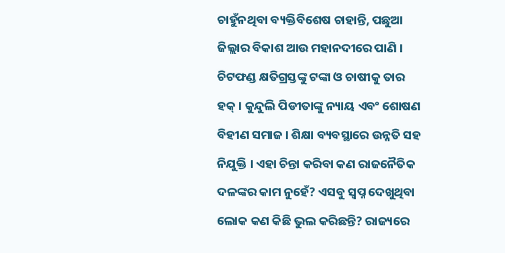ଚାହୁଁନଥିବା ବ୍ୟକ୍ତିବିଶେଷ ଚାହାନ୍ତି, ପଛୁଆ ଜିଲ୍ଲାର ବିକାଶ ଆଉ ମହାନଦୀରେ ପାଣି । ଚିଟଫଣ୍ଡ କ୍ଷତିଗ୍ରସ୍ତଙ୍କୁ ଟଙ୍କା ଓ ଚାଷୀକୁ ତାର ହକ୍ । କୁନ୍ଦୁଲି ପିଡୀତାଙ୍କୁ ନ୍ୟାୟ ଏବଂ ଶୋଷଣ ବିହୀଣ ସମାଜ । ଶିକ୍ଷା ବ୍ୟବସ୍ଥାରେ ଉନ୍ନତି ସହ ନିଯୁକ୍ତି । ଏହା ଚିନ୍ତା କରିବା କଣ ରାଜନୈତିକ ଦଳଙ୍କର କାମ ନୁହେଁ? ଏସବୁ ସ୍ୱପ୍ନ ଦେଖୁଥିବା ଲୋକ କଣ କିଛି ଭୁଲ କରିଛନ୍ତି? ରାଜ୍ୟରେ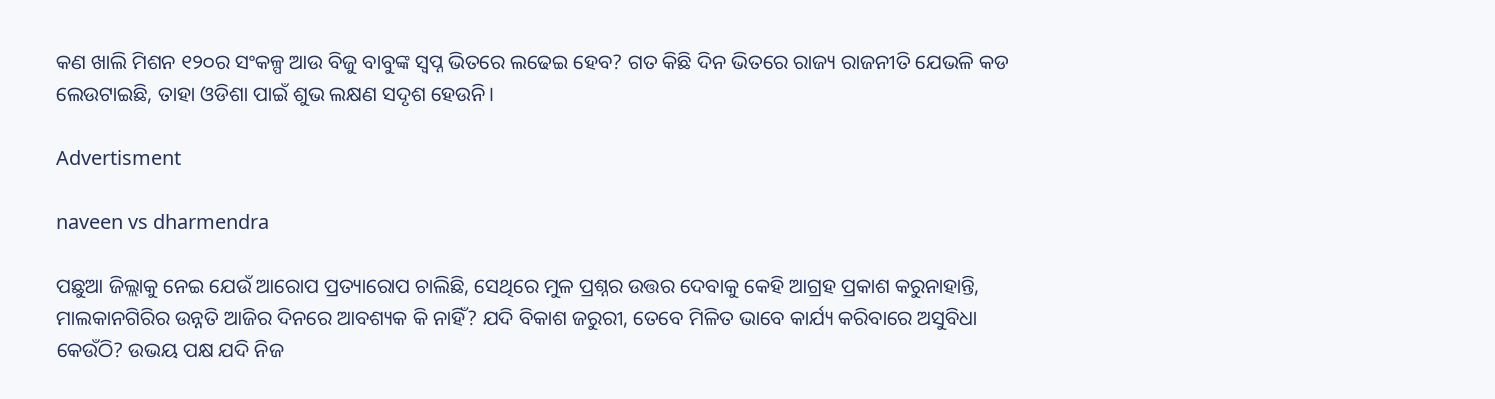କଣ ଖାଲି ମିଶନ ୧୨୦ର ସଂକଳ୍ପ ଆଉ ବିଜୁ ବାବୁଙ୍କ ସ୍ୱପ୍ନ ଭିତରେ ଲଢେଇ ହେବ? ଗତ କିଛି ଦିନ ଭିତରେ ରାଜ୍ୟ ରାଜନୀତି ଯେଭଳି କଡ ଲେଉଟାଇଛି, ତାହା ଓଡିଶା ପାଇଁ ଶୁଭ ଲକ୍ଷଣ ସଦୃଶ ହେଉନି।

Advertisment

naveen vs dharmendra

ପଛୁଆ ଜିଲ୍ଲାକୁ ନେଇ ଯେଉଁ ଆରୋପ ପ୍ରତ୍ୟାରୋପ ଚାଲିଛି, ସେଥିରେ ମୁଳ ପ୍ରଶ୍ନର ଉତ୍ତର ଦେବାକୁ କେହି ଆଗ୍ରହ ପ୍ରକାଶ କରୁନାହାନ୍ତି, ମାଲକାନଗିରିର ଉନ୍ନତି ଆଜିର ଦିନରେ ଆବଶ୍ୟକ କି ନାହିଁ? ଯଦି ବିକାଶ ଜରୁରୀ, ତେବେ ମିଳିତ ଭାବେ କାର୍ଯ୍ୟ କରିବାରେ ଅସୁବିଧା କେଉଁଠି? ଉଭୟ ପକ୍ଷ ଯଦି ନିଜ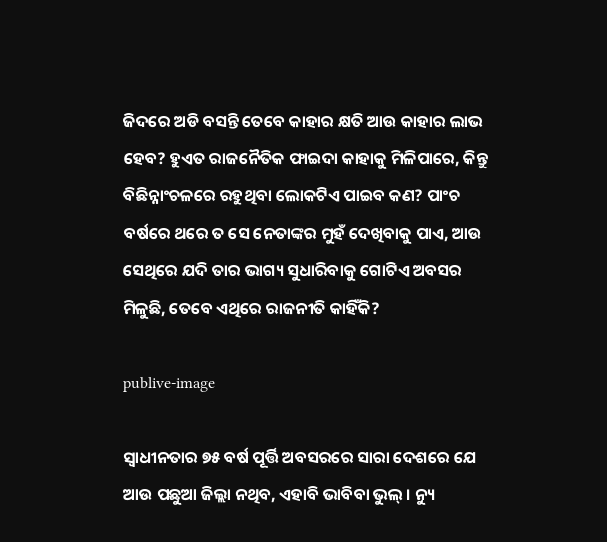ଜିଦରେ ଅଡି ବସନ୍ତି ତେବେ କାହାର କ୍ଷତି ଆଉ କାହାର ଲାଭ ହେବ? ହୁଏତ ରାଜନୈତିକ ଫାଇଦା କାହାକୁ ମିଳିପାରେ, କିନ୍ତୁ ବିଛିନ୍ନାଂଚଳରେ ରହୁଥିବା ଲୋକଟିଏ ପାଇବ କଣ? ପାଂଚ ବର୍ଷରେ ଥରେ ତ ସେ ନେତାଙ୍କର ମୁହଁ ଦେଖିବାକୁ ପାଏ, ଆଉ ସେଥିରେ ଯଦି ତାର ଭାଗ୍ୟ ସୁଧାରିବାକୁ ଗୋଟିଏ ଅବସର ମିଳୁଛି, ତେବେ ଏଥିରେ ରାଜନୀତି କାହିଁକି?

publive-image

ସ୍ୱାଧୀନତାର ୭୫ ବର୍ଷ ପୂର୍ତ୍ତି ଅବସରରେ ସାରା ଦେଶରେ ଯେ ଆଉ ପଛୁଆ ଜିଲ୍ଲା ନଥିବ, ଏହାବି ଭାବିବା ଭୁଲ୍ । ନ୍ୟୁ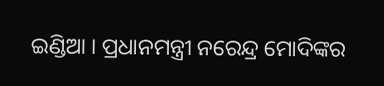ଇଣ୍ଡିଆ । ପ୍ରଧାନମନ୍ତ୍ରୀ ନରେନ୍ଦ୍ର ମୋଦିଙ୍କର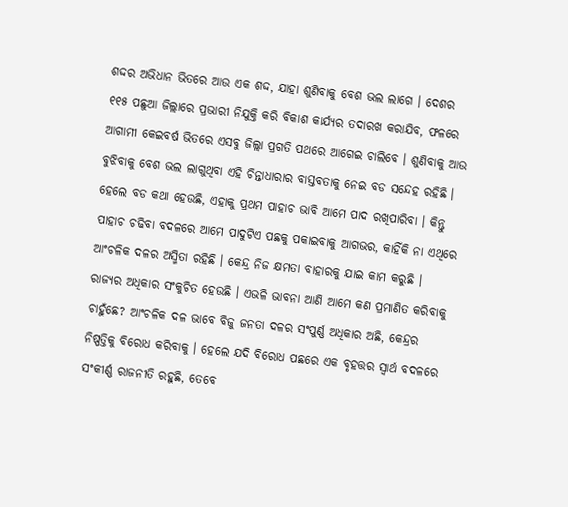ଶଦ୍ଦର ଅଭିଧାନ ଭିତରେ ଆଉ ଏକ ଶଦ୍ଦ, ଯାହା ଶୁଣିବାକୁ ବେଶ ଭଲ ଲାଗେ । ଦେଶର ୧୧୫ ପଛୁଆ ଜିଲ୍ଲାରେ ପ୍ରଭାରୀ ନିଯୁକ୍ତି କରି ବିକାଶ କାର୍ଯ୍ୟର ତଦାରଖ କରାଯିବ, ଫଳରେ ଆଗାମୀ କେଇବର୍ଷ ଭିତରେ ଏସବୁ ଜିଲ୍ଲା ପ୍ରଗତି ପଥରେ ଆଗେଇ ଚାଲିବେ । ଶୁଣିବାକୁ ଆଉ ବୁଝିବାକୁ ବେଶ ଭଲ ଲାଗୁଥିବା ଏହି ଚିନ୍ତାଧାରାର ବାସ୍ତବତାକୁ ନେଇ ବଡ ସନ୍ଦେହ ରହିଛି । ହେଲେ ବଡ କଥା ହେଉଛି, ଏହାକୁ ପ୍ରଥମ ପାହାଚ ଭାବି ଆମେ ପାଦ ରଖିପାରିବା । କିନ୍ତୁ ପାହାଚ ଚଢିବା ବଦଳରେ ଆମେ ପାଦୁଟିଏ ପଛକୁ ପକାଇବାକୁ ଆଗଭର, କାହିଁକି ନା ଏଥିରେ ଆଂଚଳିକ ଦଳର ଅସ୍ମିତା ରହିଛି । କେନ୍ଦ୍ର ନିଜ କ୍ଷମତା ବାହାରକୁ ଯାଇ କାମ କରୁଛି । ରାଜ୍ୟର ଅଧିକାର ସଂକୁଚିତ ହେଉଛି । ଏଭଳି ଭାବନା ଆଣି ଆମେ କଣ ପ୍ରମାଣିତ କରିବାକୁ ଚାହୁଁଛେ? ଆଂଚଳିକ ଦଳ ଭାବେ ବିଜୁ ଜନତା ଦଳର ସଂପୁର୍ଣ୍ଣ ଅଧିକାର ଅଛି, କେନ୍ଦ୍ରର ନିଷ୍ପତ୍ତିକୁ ବିରୋଧ କରିବାକୁ । ହେଲେ ଯଦି ବିରୋଧ ପଛରେ ଏକ ବୃହତ୍ତର ସ୍ୱାର୍ଥ ବଦଳରେ ସଂକୀର୍ଣ୍ଣ ରାଜନୀତି ରହୁଛି, ତେବେ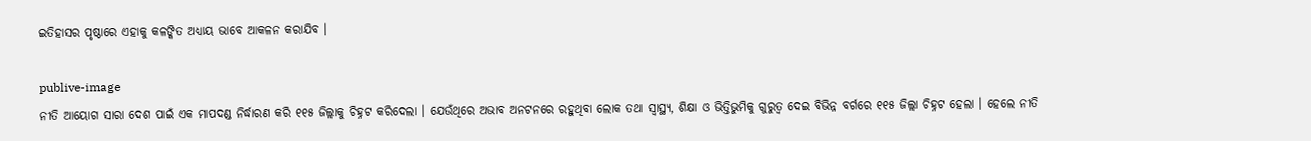ଇତିହାସର ପୃଷ୍ଠାରେ ଏହାକୁ କଳଙ୍କିତ ଅଧ୍ୟାୟ ଭାବେ ଆକଳନ କରାଯିବ ।

publive-image
ନୀତି ଆୟୋଗ ସାରା ଦେଶ ପାଇଁ ଏକ ମାପଦଣ୍ଡ ନିର୍ଦ୍ଧାରଣ କରି ୧୧୫ ଜିଲ୍ଲାକୁ ଚିହ୍ନଟ କରିଦେଲା । ଯେଉଁଥିରେ ଅଭାବ ଅନଟନରେ ରହୁଥିବା ଲୋକ ତଥା ସ୍ୱାସ୍ଥ୍ୟ, ଶିକ୍ଷା ଓ ଭିତ୍ତିଭୁମିକୁ ଗୁରୁତ୍ୱ ଦେଇ ବିଭିନ୍ନ ବର୍ଗରେ ୧୧୫ ଜିଲ୍ଲା ଚିହ୍ନଟ ହେଲା । ହେଲେ ନୀତି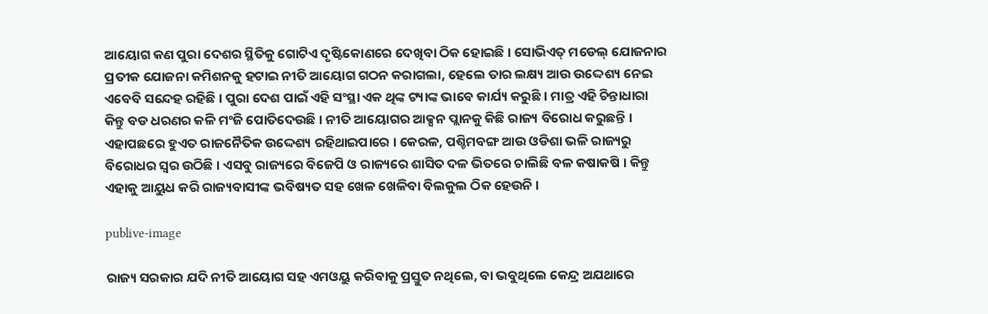ଆୟୋଗ କଣ ପୁରା ଦେଶର ସ୍ଥିତିକୁ ଗୋଟିଏ ଦୃଷ୍ଟିକୋଣରେ ଦେଖିବା ଠିକ ହୋଇଛି । ସୋଭିଏତ୍ ମଡେଲ୍ ଯୋଜନାର ପ୍ରତୀକ ଯୋଜନା କମିଶନକୁ ହଟାଇ ନୀତି ଆୟୋଗ ଗଠନ କରାଗଲା, ହେଲେ ତାର ଲକ୍ଷ୍ୟ ଆଉ ଉଦ୍ଦେଶ୍ୟ ନେଇ ଏବେବି ସନ୍ଦେହ ରହିଛି । ପୁରା ଦେଶ ପାଇଁ ଏହି ସଂସ୍ଥା ଏକ ଥିଙ୍କ ଟ୍ୟାଙ୍କ ଭାବେ କାର୍ଯ୍ୟ କରୁଛି । ମାତ୍ର ଏହି ଚିନ୍ତାଧାରା କିନ୍ତୁ ବଡ ଧରଣର କଳି ମଂଜି ପୋତିଦେଉଛି । ନୀତି ଆୟୋଗର ଆକ୍ସନ ପ୍ଲାନକୁ କିଛି ରାଜ୍ୟ ବିରୋଧ କରୁଛନ୍ତି । ଏହାପଛରେ ହୁଏତ ରାଜନୈତିକ ଉଦ୍ଦେଶ୍ୟ ରହିଥାଇପାରେ । କେରଳ, ପଶ୍ଚିମବଙ୍ଗ ଆଉ ଓଡିଶା ଭଳି ରାଜ୍ୟରୁ ବିରୋଧର ସ୍ୱର ଉଠିଛି । ଏସବୁ ରାଜ୍ୟରେ ବିଜେପି ଓ ରାଜ୍ୟରେ ଶାସିତ ଦଳ ଭିତରେ ଚାଲିଛି ବଳ କଷାକଷି । କିନ୍ତୁ ଏହାକୁ ଆୟୁଧ କରି ରାଜ୍ୟବାସୀଙ୍କ ଭବିଷ୍ୟତ ସହ ଖେଳ ଖେଳିବା ବିଲକୁଲ ଠିକ ହେଉନି ।

publive-image

ରାଜ୍ୟ ସରକାର ଯଦି ନୀତି ଆୟୋଗ ସହ ଏମଓୟୁ କରିବାକୁ ପ୍ରସ୍ତୁତ ନଥିଲେ, ବା ଭବୁଥିଲେ କେନ୍ଦ୍ର ଅଯଥାରେ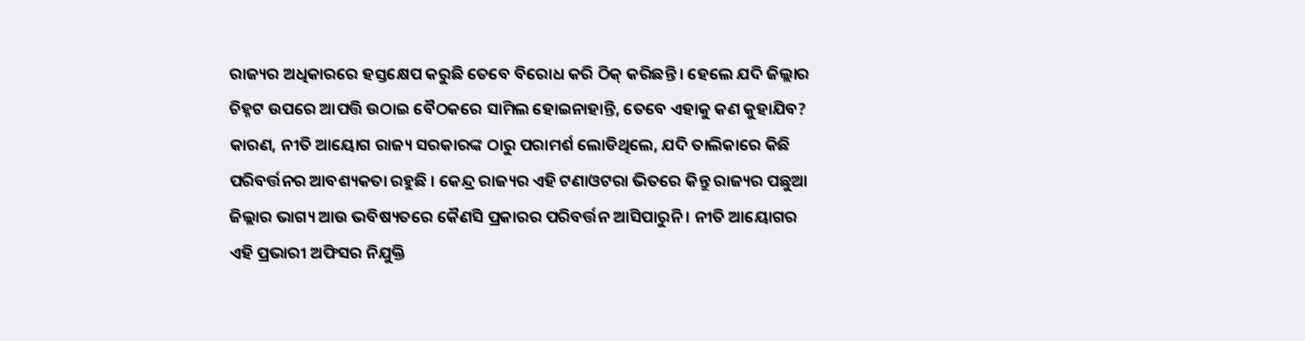ରାଜ୍ୟର ଅଧିକାରରେ ହସ୍ତକ୍ଷେପ କରୁଛି ତେବେ ବିରୋଧ କରି ଠିକ୍ କରିଛନ୍ତି । ହେଲେ ଯଦି ଜିଲ୍ଲାର ଚିହ୍ନଟ ଉପରେ ଆପତ୍ତି ଉଠାଇ ବୈଠକରେ ସାମିଲ ହୋଇନାହାନ୍ତି, ତେବେ ଏହାକୁ କଣ କୁହାଯିବ? କାରଣ, ନୀତି ଆୟୋଗ ରାଜ୍ୟ ସରକାରଙ୍କ ଠାରୁ ପରାମର୍ଶ ଲୋଡିଥିଲେ, ଯଦି ତାଲିକାରେ କିଛି ପରିବର୍ତ୍ତନର ଆବଶ୍ୟକତା ରହୁଛି । କେନ୍ଦ୍ର ରାଜ୍ୟର ଏହି ଟଣାଓଟରା ଭିତରେ କିନ୍ତୁ ରାଜ୍ୟର ପଛୁଆ ଜିଲ୍ଲାର ଭାଗ୍ୟ ଆଉ ଭବିଷ୍ୟତରେ କୈଣସି ପ୍ରକାରର ପରିବର୍ତ୍ତନ ଆସିପାରୁନି । ନୀତି ଆୟୋଗର ଏହି ପ୍ରଭାରୀ ଅଫିସର ନିଯୁକ୍ତି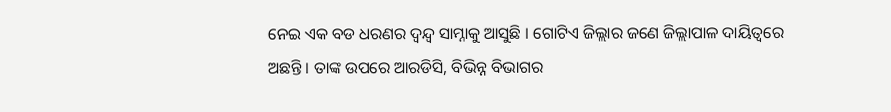ନେଇ ଏକ ବଡ ଧରଣର ଦ୍ୱନ୍ଦ୍ୱ ସାମ୍ନାକୁ ଆସୁଛି । ଗୋଟିଏ ଜିଲ୍ଲାର ଜଣେ ଜିଲ୍ଲାପାଳ ଦାୟିତ୍ୱରେ ଅଛନ୍ତି । ତାଙ୍କ ଉପରେ ଆରଡିସି, ବିଭିନ୍ନ ବିଭାଗର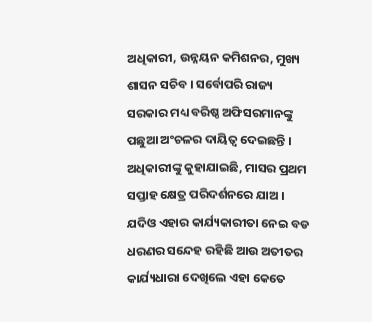ଅଧିକାରୀ, ଉନ୍ନୟନ କମିଶନର, ମୁଖ୍ୟ ଶାସନ ସଚିବ । ସର୍ବୋପରି ରାଜ୍ୟ ସରକାର ମଧ୍ୟ ବରିଷ୍ଠ ଅଫିସରମାନଙ୍କୁ ପଛୁଆ ଅଂଚଳର ଦାୟିତ୍ୱ ଦେଇଛନ୍ତି । ଅଧିକାରୀଙ୍କୁ କୁହାଯାଇଛି, ମାସର ପ୍ରଥମ ସପ୍ତାହ କ୍ଷେତ୍ର ପରିଦର୍ଶନରେ ଯାଅ । ଯଦିଓ ଏହାର କାର୍ଯ୍ୟକାରୀତା ନେଇ ବଡ ଧରଣର ସନ୍ଦେହ ରହିଛି ଆଉ ଅତୀତର କାର୍ଯ୍ୟଧାରା ଦେଖିଲେ ଏହା କେତେ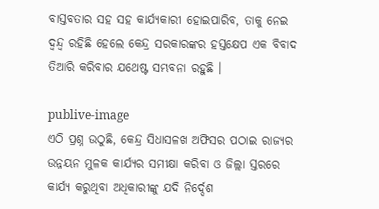ବାସ୍ତବତାର ସହ ସହ କାର୍ଯ୍ୟକାରୀ ହୋଇପାରିବ, ତାକୁ ନେଇ ଦ୍ୱନ୍ଦ୍ୱ ରହିଛି ହେଲେ କେନ୍ଦ୍ର ସରକାରଙ୍କର ହସ୍ତକ୍ଷେପ ଏକ ବିବାଦ ତିଆରି କରିବାର ଯଥେଷ୍ଟ ସମ୍ଭବନା ରହୁଛି ।

publive-image
ଏଠି ପ୍ରଶ୍ନ ଉଠୁଛି, କେନ୍ଦ୍ର ସିଧାସଳଖ ଅଫିସର ପଠାଇ ରାଜ୍ୟର ଉନ୍ନୟନ ମୁଳକ କାର୍ଯ୍ୟର ସମୀକ୍ଷା କରିବା ଓ ଜିଲ୍ଲା ସ୍ତରରେ କାର୍ଯ୍ୟ କରୁଥିବା ଅଧିକାରୀଙ୍କୁ ଯଦି ନିର୍ଦ୍ଦେଶ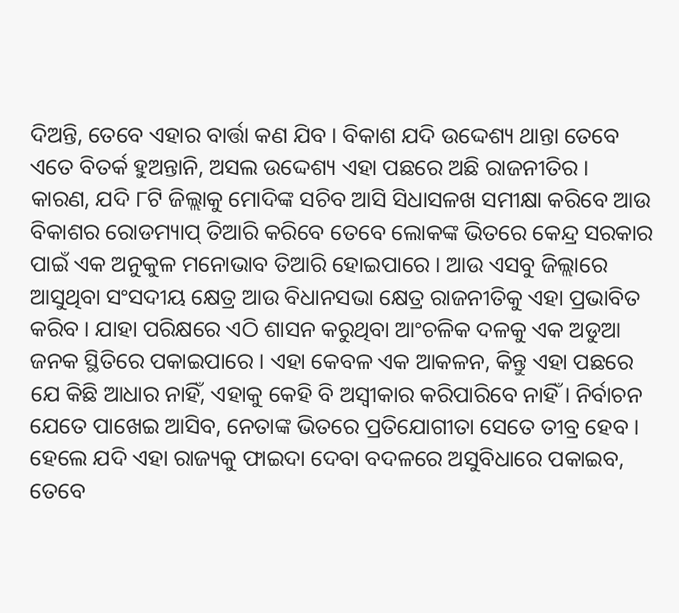ଦିଅନ୍ତି, ତେବେ ଏହାର ବାର୍ତ୍ତା କଣ ଯିବ । ବିକାଶ ଯଦି ଉଦ୍ଦେଶ୍ୟ ଥାନ୍ତା ତେବେ ଏତେ ବିତର୍କ ହୁଅନ୍ତାନି, ଅସଲ ଉଦ୍ଦେଶ୍ୟ ଏହା ପଛରେ ଅଛି ରାଜନୀତିର । କାରଣ, ଯଦି ୮ଟି ଜିଲ୍ଲାକୁ ମୋଦିଙ୍କ ସଚିବ ଆସି ସିଧାସଳଖ ସମୀକ୍ଷା କରିବେ ଆଉ ବିକାଶର ରୋଡମ୍ୟାପ୍ ତିଆରି କରିବେ ତେବେ ଲୋକଙ୍କ ଭିତରେ କେନ୍ଦ୍ର ସରକାର ପାଇଁ ଏକ ଅନୁକୁଳ ମନୋଭାବ ତିଆରି ହୋଇପାରେ । ଆଉ ଏସବୁ ଜିଲ୍ଲାରେ ଆସୁଥିବା ସଂସଦୀୟ କ୍ଷେତ୍ର ଆଉ ବିଧାନସଭା କ୍ଷେତ୍ର ରାଜନୀତିକୁ ଏହା ପ୍ରଭାବିତ କରିବ । ଯାହା ପରିକ୍ଷରେ ଏଠି ଶାସନ କରୁଥିବା ଆଂଚଳିକ ଦଳକୁ ଏକ ଅଡୁଆ ଜନକ ସ୍ଥିତିରେ ପକାଇପାରେ । ଏହା କେବଳ ଏକ ଆକଳନ, କିନ୍ତୁ ଏହା ପଛରେ ଯେ କିଛି ଆଧାର ନାହିଁ, ଏହାକୁ କେହି ବି ଅସ୍ୱୀକାର କରିପାରିବେ ନାହିଁ । ନିର୍ବାଚନ ଯେତେ ପାଖେଇ ଆସିବ, ନେତାଙ୍କ ଭିତରେ ପ୍ରତିଯୋଗୀତା ସେତେ ତୀବ୍ର ହେବ । ହେଲେ ଯଦି ଏହା ରାଜ୍ୟକୁ ଫାଇଦା ଦେବା ବଦଳରେ ଅସୁବିଧାରେ ପକାଇବ, ତେବେ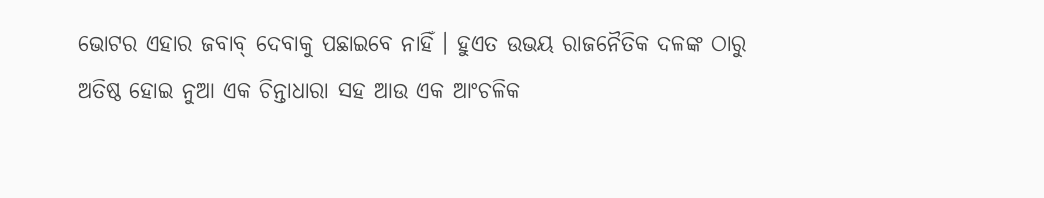ଭୋଟର ଏହାର ଜବାବ୍ ଦେବାକୁ ପଛାଇବେ ନାହିଁ । ହୁଏତ ଉଭୟ ରାଜନୈତିକ ଦଳଙ୍କ ଠାରୁ ଅତିଷ୍ଠ ହୋଇ ନୁଆ ଏକ ଚିନ୍ତାଧାରା ସହ ଆଉ ଏକ ଆଂଚଳିକ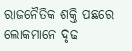ରାଜନୈତିକ ଶକ୍ତି ପଛରେ ଲୋକମାନେ ଦୃଢ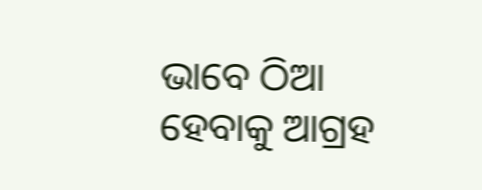ଭାବେ ଠିଆ ହେବାକୁ ଆଗ୍ରହ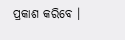ପ୍ରକାଶ କରିବେ ।